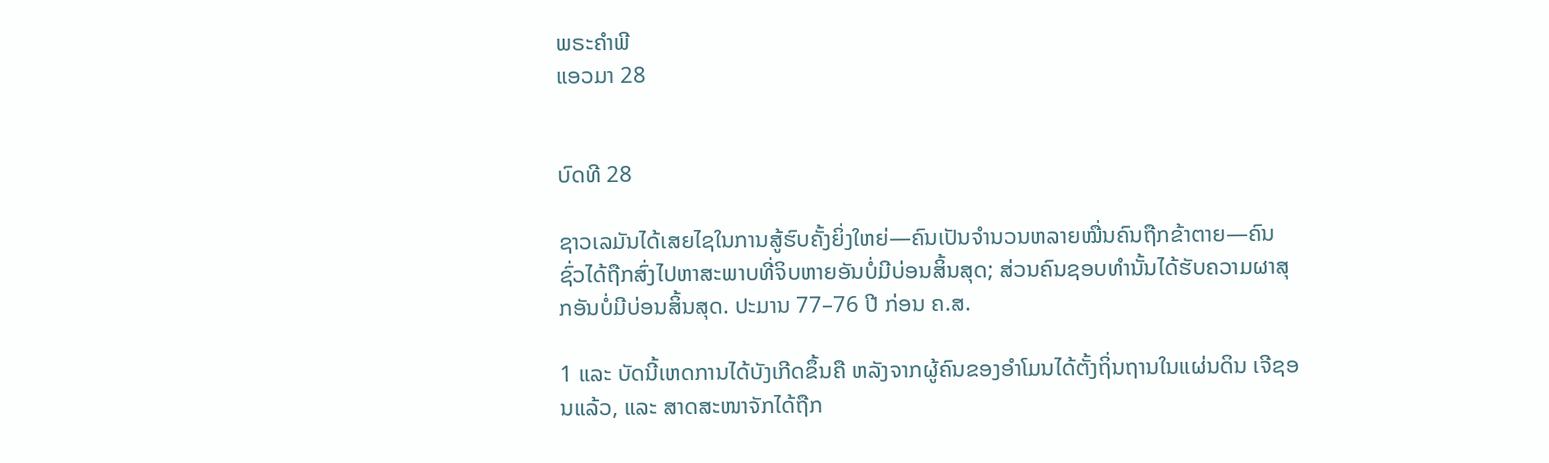ພຣະຄຳພີ
ແອວມາ 28


ບົດທີ 28

ຊາວເລມັນໄດ້ເສຍໄຊໃນການສູ້ຮົບຄັ້ງຍິ່ງໃຫຍ່—ຄົນເປັນຈຳນວນຫລາຍໝື່ນຄົນຖືກຂ້າຕາຍ—ຄົນຊົ່ວໄດ້ຖືກສົ່ງໄປຫາສະພາບທີ່ຈິບຫາຍອັນບໍ່ມີບ່ອນສິ້ນສຸດ; ສ່ວນຄົນຊອບທຳນັ້ນໄດ້ຮັບຄວາມຜາສຸກອັນບໍ່ມີບ່ອນສິ້ນສຸດ. ປະມານ 77–76 ປີ ກ່ອນ ຄ.ສ.

1 ແລະ ບັດນີ້ເຫດການໄດ້ບັງເກີດຂຶ້ນຄື ຫລັງຈາກຜູ້ຄົນຂອງອຳໂມນໄດ້ຕັ້ງຖິ່ນຖານໃນແຜ່ນດິນ ເຈີຊອນແລ້ວ, ແລະ ສາດສະໜາຈັກໄດ້ຖືກ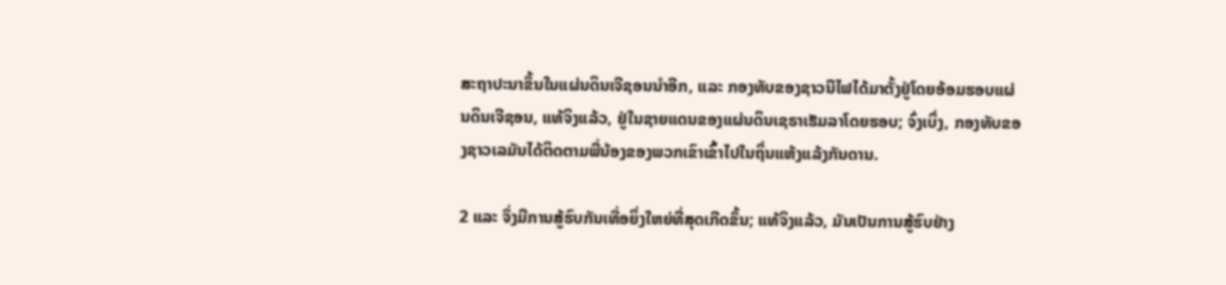ສະຖາປະນາຂຶ້ນໃນແຜ່ນດິນເຈີຊອນນຳອີກ, ແລະ ກອງທັບຂອງຊາວນີໄຟໄດ້ມາຕັ້ງຢູ່ໂດຍອ້ອມຮອບແຜ່ນດິນເຈີຊອນ, ແທ້ຈິງແລ້ວ, ຢູ່ໃນຊາຍແດນຂອງແຜ່ນດິນເຊຣາເຮັມລາໂດຍຮອບ; ຈົ່ງເບິ່ງ, ກອງທັບຂອງຊາວເລມັນໄດ້ຕິດຕາມພີ່ນ້ອງຂອງພວກເຂົາເຂົ້າໄປໃນຖິ່ນແຫ້ງແລ້ງກັນດານ.

2 ແລະ ຈຶ່ງມີການສູ້ຮົບກັນເທື່ອຍິ່ງໃຫຍ່ທີ່ສຸດເກີດຂຶ້ນ; ແທ້ຈິງແລ້ວ, ມັນເປັນການສູ້ຮົບຢ່າງ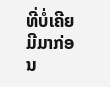ທີ່ບໍ່ເຄີຍມີມາກ່ອນ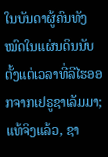ໃນບັນດາຜູ້ຄົນທັງໝົດໃນແຜ່ນດິນນັບຕັ້ງແຕ່ເວລາທີ່ລີໄຮອອກຈາກເຢຣູຊາເລັມມາ; ແທ້ຈິງແລ້ວ, ຊາ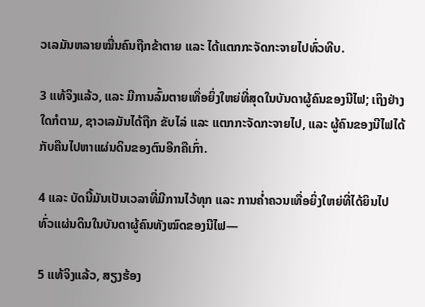ວເລມັນຫລາຍໝື່ນຄົນຖືກຂ້າຕາຍ ແລະ ໄດ້ແຕກກະຈັດກະຈາຍໄປທົ່ວທີບ.

3 ແທ້ຈິງແລ້ວ, ແລະ ມີການລົ້ມຕາຍເທື່ອຍິ່ງໃຫຍ່ທີ່ສຸດໃນບັນດາຜູ້ຄົນຂອງນີໄຟ; ເຖິງຢ່າງໃດກໍຕາມ, ຊາວເລມັນໄດ້ຖືກ ຂັບໄລ່ ແລະ ແຕກກະຈັດກະຈາຍໄປ, ແລະ ຜູ້ຄົນຂອງນີໄຟໄດ້ກັບຄືນໄປຫາແຜ່ນດິນຂອງຕົນອີກຄືເກົ່າ.

4 ແລະ ບັດນີ້ມັນເປັນເວລາທີ່ມີການໄວ້ທຸກ ແລະ ການຄ່ຳຄວນເທື່ອຍິ່ງໃຫຍ່ທີ່ໄດ້ຍິນໄປທົ່ວແຜ່ນດິນໃນບັນດາຜູ້ຄົນທັງໝົດຂອງນີໄຟ—

5 ແທ້ຈິງແລ້ວ, ສຽງຮ້ອງ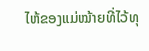ໄຫ້ຂອງແມ່ໝ້າຍທີ່ໄວ້ທຸ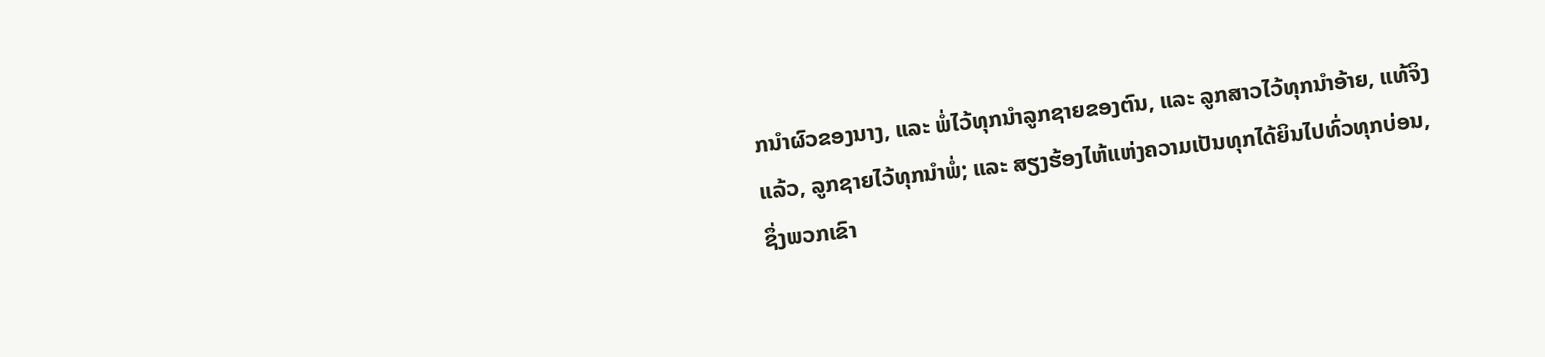ກນຳຜົວຂອງນາງ, ແລະ ພໍ່ໄວ້ທຸກນຳລູກຊາຍຂອງຕົນ, ແລະ ລູກສາວໄວ້ທຸກນຳອ້າຍ, ແທ້ຈິງແລ້ວ, ລູກຊາຍໄວ້ທຸກນຳພໍ່; ແລະ ສຽງຮ້ອງໄຫ້ແຫ່ງຄວາມເປັນທຸກໄດ້ຍິນໄປທົ່ວທຸກບ່ອນ, ຊຶ່ງພວກເຂົາ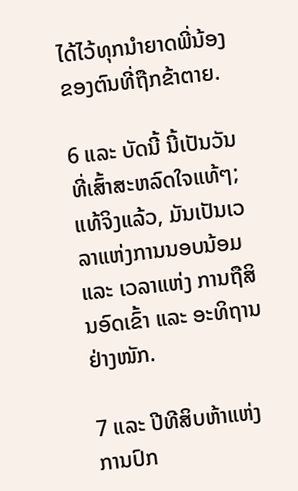ໄດ້ໄວ້ທຸກນຳຍາດພີ່ນ້ອງຂອງຕົນທີ່ຖືກຂ້າຕາຍ.

6 ແລະ ບັດນີ້ ນີ້ເປັນວັນທີ່ເສົ້າສະຫລົດໃຈແທ້ໆ; ແທ້ຈິງແລ້ວ, ມັນເປັນເວລາແຫ່ງການນອບນ້ອມ ແລະ ເວລາແຫ່ງ ການຖືສິນອົດເຂົ້າ ແລະ ອະທິຖານຢ່າງໜັກ.

7 ແລະ ປີທີສິບຫ້າແຫ່ງການປົກ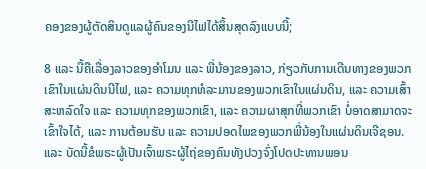ຄອງຂອງຜູ້ຕັດສິນດູແລຜູ້ຄົນຂອງນີໄຟໄດ້ສິ້ນສຸດລົງແບບນີ້;

8 ແລະ ນີ້ຄືເລື່ອງລາວຂອງອຳໂມນ ແລະ ພີ່ນ້ອງຂອງລາວ, ກ່ຽວກັບການເດີນທາງຂອງພວກເຂົາໃນແຜ່ນດິນນີໄຟ, ແລະ ຄວາມທຸກທໍລະມານຂອງພວກເຂົາໃນແຜ່ນດິນ, ແລະ ຄວາມເສົ້າສະຫລົດໃຈ ແລະ ຄວາມທຸກຂອງພວກເຂົາ, ແລະ ຄວາມຜາສຸກທີ່ພວກເຂົາ ບໍ່ອາດສາມາດຈະເຂົ້າໃຈໄດ້, ແລະ ການຕ້ອນຮັບ ແລະ ຄວາມປອດໄພຂອງພວກພີ່ນ້ອງໃນແຜ່ນດິນເຈີຊອນ. ແລະ ບັດນີ້ຂໍພຣະຜູ້ເປັນເຈົ້າພຣະຜູ້ໄຖ່ຂອງຄົນທັງປວງຈົ່ງໂປດປະທານພອນ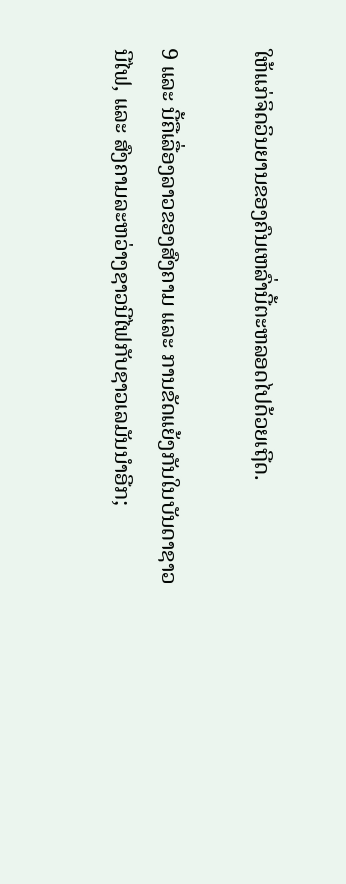ໃຫ້ແກ່ຈິດວິນຍານຂອງຄົນເຫລົ່ານີ້ຕະຫລອດໄປດ້ວຍເຖີດ.

9 ແລະ ນີ້ຄືເລື່ອງລາວຂອງສົງຄາມ ແລະ ການຂັດແຍ້ງກັນໃນບັນດາຊາວນີໄຟ, ແລະ ສົງຄາມລະຫວ່າງຊາວນີໄຟກັບຊາວເລມັນນຳອີກ;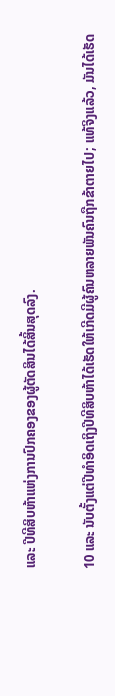ແລະ ປີທີສິບຫ້າແຫ່ງການປົກຄອງຂອງຜູ້ຕັດສິນໄດ້ສິ້ນສຸດລົງ.

10 ແລະ ນັບຕັ້ງແຕ່ປີທຳອິດເຖິງປີທີສິບຫ້າໄດ້ເຮັດໃຫ້ເກີດມີຜູ້ຄົນຫລາຍພັນຄົນຖືກຂ້າຕາຍໄປ; ແທ້ຈິງແລ້ວ, ມັນໄດ້ເຮັດ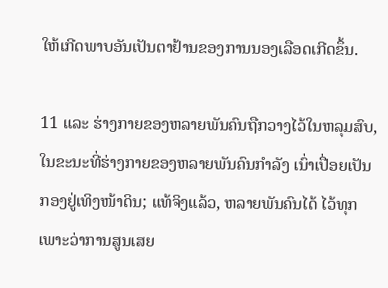ໃຫ້ເກີດພາບອັນເປັນຕາຢ້ານຂອງການນອງເລືອດເກີດຂຶ້ນ.

11 ແລະ ຮ່າງກາຍຂອງຫລາຍພັນຄົນຖືກວາງໄວ້ໃນຫລຸມສົບ, ໃນຂະນະທີ່ຮ່າງກາຍຂອງຫລາຍພັນຄົນກຳລັງ ເນົ່າເປື່ອຍເປັນກອງຢູ່ເທິງໜ້າດິນ; ແທ້ຈິງແລ້ວ, ຫລາຍພັນຄົນໄດ້ ໄວ້ທຸກເພາະວ່າການສູນເສຍ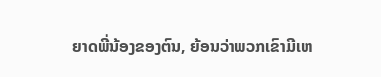ຍາດພີ່ນ້ອງຂອງຕົນ, ຍ້ອນວ່າພວກເຂົາມີເຫ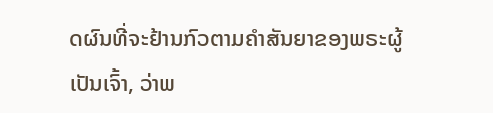ດຜົນທີ່ຈະຢ້ານກົວຕາມຄຳສັນຍາຂອງພຣະຜູ້ເປັນເຈົ້າ, ວ່າພ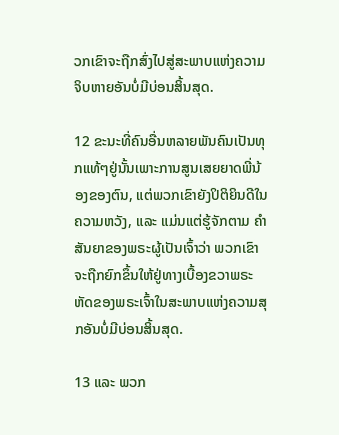ວກເຂົາຈະຖືກສົ່ງໄປສູ່ສະພາບແຫ່ງຄວາມຈິບຫາຍອັນບໍ່ມີບ່ອນສິ້ນສຸດ.

12 ຂະນະທີ່ຄົນອື່ນຫລາຍພັນຄົນເປັນທຸກແທ້ໆຢູ່ນັ້ນເພາະການສູນເສຍຍາດພີ່ນ້ອງຂອງຕົນ, ແຕ່ພວກເຂົາຍັງປິຕິຍິນດີໃນຄວາມຫວັງ, ແລະ ແມ່ນແຕ່ຮູ້ຈັກຕາມ ຄຳສັນຍາຂອງພຣະຜູ້ເປັນເຈົ້າວ່າ ພວກເຂົາຈະຖືກຍົກຂຶ້ນໃຫ້ຢູ່ທາງເບື້ອງຂວາພຣະຫັດຂອງພຣະເຈົ້າໃນສະພາບແຫ່ງຄວາມສຸກອັນບໍ່ມີບ່ອນສິ້ນສຸດ.

13 ແລະ ພວກ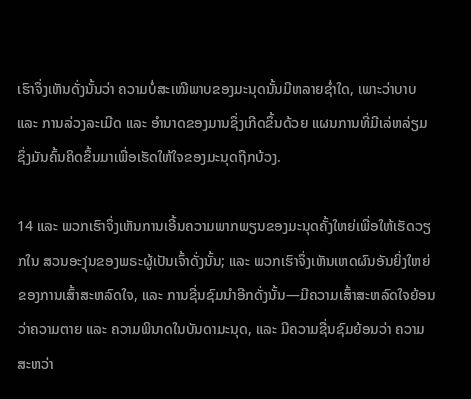ເຮົາຈຶ່ງເຫັນດັ່ງນັ້ນວ່າ ຄວາມບໍ່ສະເໝີພາບຂອງມະນຸດນັ້ນມີຫລາຍຊ່ຳໃດ, ເພາະວ່າບາບ ແລະ ການລ່ວງລະເມີດ ແລະ ອຳນາດຂອງມານຊຶ່ງເກີດຂຶ້ນດ້ວຍ ແຜນການທີ່ມີເລ່ຫລ່ຽມ ຊຶ່ງມັນຄົ້ນຄິດຂຶ້ນມາເພື່ອເຮັດໃຫ້ໃຈຂອງມະນຸດຖືກບ້ວງ.

14 ແລະ ພວກເຮົາຈຶ່ງເຫັນການເອີ້ນຄວາມພາກພຽນຂອງມະນຸດຄັ້ງໃຫຍ່ເພື່ອໃຫ້ເຮັດວຽກໃນ ສວນອະງຸ່ນຂອງພຣະຜູ້ເປັນເຈົ້າດັ່ງນັ້ນ; ແລະ ພວກເຮົາຈຶ່ງເຫັນເຫດຜົນອັນຍິ່ງໃຫຍ່ຂອງການເສົ້າສະຫລົດໃຈ, ແລະ ການຊື່ນຊົມນຳອີກດັ່ງນັ້ນ—ມີຄວາມເສົ້າສະຫລົດໃຈຍ້ອນວ່າຄວາມຕາຍ ແລະ ຄວາມພິນາດໃນບັນດາມະນຸດ, ແລະ ມີຄວາມຊື່ນຊົມຍ້ອນວ່າ ຄວາມສະຫວ່າ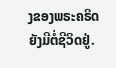ງຂອງພຣະຄຣິດຍັງມີຕໍ່ຊີວິດຢູ່.